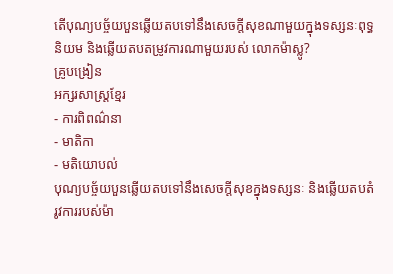តើបុណ្យបច្ច័យបួនឆ្លើយតបទៅនឹងសេចក្តីសុខណាមួយក្នុងទស្សនៈពុទ្ធនិយម និងឆ្លើយតបតម្រូវការណាមួយរបស់ លោកម៉ាស្លូ?
គ្រូបង្រៀន
អក្សរសាស្រ្តខ្មែរ
- ការពិពណ៌នា
- មាតិកា
- មតិយោបល់
បុណ្យបច្ច័យបួនឆ្លើយតបទៅនឹងសេចក្តីសុខក្នុងទស្សនៈ និងឆ្លើយតបតំរូវការរបស់ម៉ា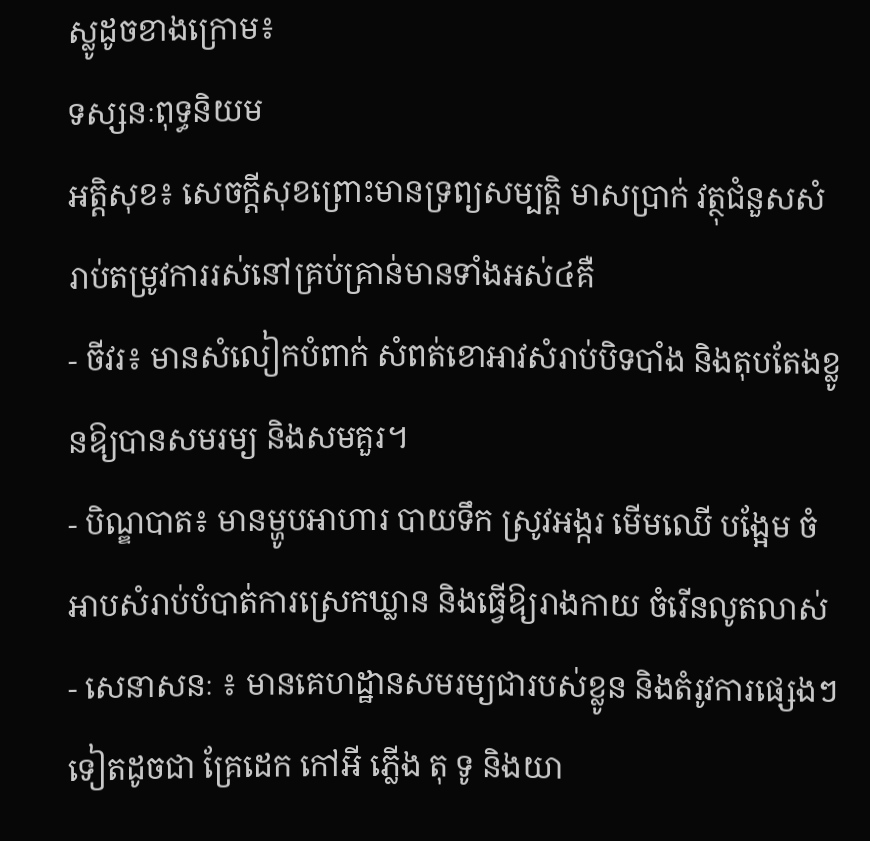ស្លូដូចខាងក្រោម៖
ទស្សនៈពុទ្ធនិយម
អត្តិសុខ៖ សេចក្តីសុខព្រោះមានទ្រព្យសម្បត្តិ មាសប្រាក់ វត្ថុជំនួសសំរាប់តម្រូវការរស់នៅគ្រប់គ្រាន់មានទាំងអស់៤គឺ
- ចីវរ៖ មានសំលៀកបំពាក់ សំពត់ខោអាវសំរាប់បិទបាំង និងតុបតែងខ្លូនឱ្យបានសមរម្យ និងសមគួរ។
- បិណ្ឌបាត៖ មានម្ហូបអាហារ បាយទឹក ស្រូវអង្ករ មើមឈើ បង្អែម ចំអាបសំរាប់បំបាត់ការស្រេកឃ្លាន និងធ្វើឱ្យរាងកាយ ចំរើនលូតលាស់
- សេនាសនៈ ៖ មានគេហដ្ឋានសមរម្យជារបស់ខ្លូន និងតំរូវការផ្សេងៗទៀតដូចជា គ្រែដេក កៅអី ភ្លើង តុ ទូ និងយា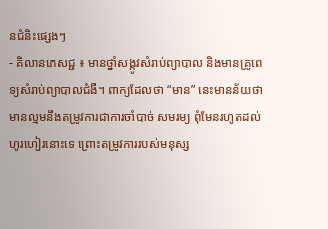នជំនិះផ្សេងៗ
- គិលានភេសជ្ជ ៖ មានថ្នាំសង្កូវសំរាប់ព្យាបាល និងមានគ្រូពេទ្យសំរាប់ព្យាបាលជំងឺ។ ពាក្យដែលថា “មាន” នេះមានន័យថា មានល្មមនឹងតម្រូវការជាការចាំបាច់ សមរម្យ ពុំមែនរហូតដល់ហូរហៀរនោះទេ ព្រោះតម្រូវការរបស់មនុស្ស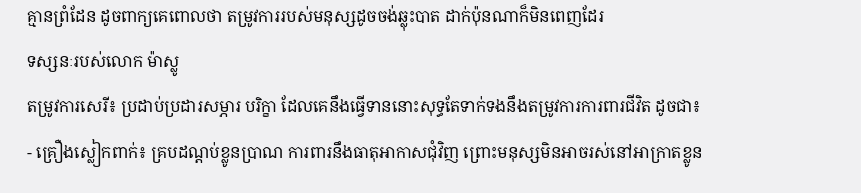គ្មានព្រំដែន ដូចពាក្យគេពោលថា តម្រូវការរបស់មនុស្សដូចចង់ឆ្លុះបាត ដាក់ប៉ុនណាក៏មិនពេញដែរ
ទស្សនៈរបស់លោក ម៉ាស្លូ
តម្រូវការសេរី៖ ប្រដាប់ប្រដារសម្ភារ បរិក្ខា ដែលគេនឹងធ្វើទាននោះសុទ្ធតែទាក់ទងនឹងតម្រូវការការពារជីវិត ដូចជា៖
- គ្រឿងស្លៀកពាក់៖ គ្របដណ្តប់ខ្លូនប្រាណ ការពារនឹងធាតុអាកាសជុំវិញ ព្រោះមនុស្សមិនអាចរស់នៅអាក្រាតខ្លូន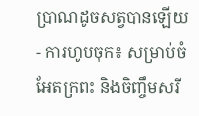ប្រាណដូចសត្វបានឡើយ
- ការហូបចុក៖ សម្រាប់ចំអែតក្រពះ និងចិញ្ចឹមសរី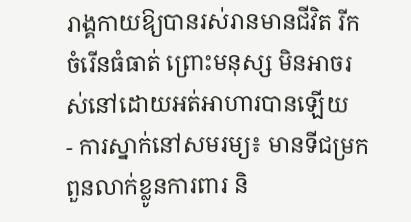រាង្គកាយឱ្យបានរស់រានមានជីវិត រីកចំរើនធំធាត់ ព្រោះមនុស្ស មិនអាចរស់នៅដោយអត់អាហារបានឡើយ
- ការស្នាក់នៅសមរម្យ៖ មានទីជម្រក ពួនលាក់ខ្លូនការពារ និ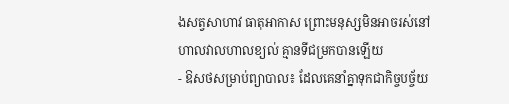ងសត្វសាហាវ ធាតុអាកាស ព្រោះមនុស្សមិនអាចរស់នៅហាលវាលហាលខ្យល់ គ្មានទីជម្រកបានឡើយ
- ឱសថសម្រាប់ព្យាបាល៖ ដែលគេនាំគ្នាទុកជាកិច្ចបច្ច័យ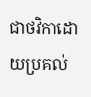ជាថវិកាដោយប្រគល់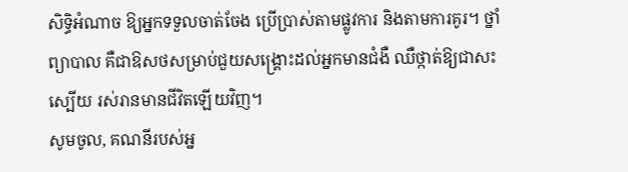សិទ្ធិអំណាច ឱ្យអ្នកទទួលចាត់ចែង ប្រើប្រាស់តាមផ្លូវការ និងតាមការគូរ។ ថ្នាំព្យាបាល គឺជាឱសថសម្រាប់ជួយសង្គ្រោះដល់អ្នកមានជំងឺ ឈឺថ្កាត់ឱ្យជាសះស្បើយ រស់រានមានជីវិតឡើយវិញ។
សូមចូល, គណនីរបស់អ្ន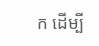ក ដើម្បី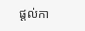ផ្តល់កា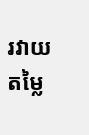រវាយតម្លៃ